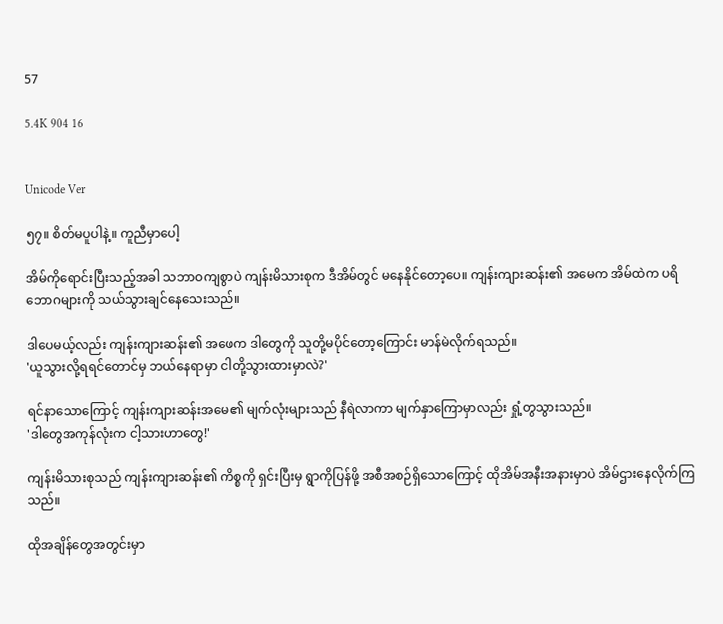57

5.4K 904 16


Unicode Ver

၅၇။ စိတ်မပူပါနဲ့။ ကူညီမှာပေါ့

အိမ်ကိုရောင်းပြီးသည့်အခါ သဘာဝကျစွာပဲ ကျန်းမိသားစုက ဒီအိမ်တွင် မနေနိုင်တော့ပေ။ ကျန်းကျားဆန်း၏ အမေက အိမ်ထဲက ပရိဘောဂများကို သယ်သွားချင်နေသေးသည်။

ဒါပေမယ့်လည်း ကျန်းကျားဆန်း၏ အဖေက ဒါတွေကို သူတို့မပိုင်တော့ကြောင်း မာန်မဲလိုက်ရသည်။
'ယူသွားလို့ရရင်တောင်မှ ဘယ်နေရာမှာ ငါတို့သွားထားမှာလဲ?'

ရင်နာသောကြောင့် ကျန်းကျားဆန်းအမေ၏ မျက်လုံးများသည် နီရဲလာကာ မျက်နှာကြောမှာလည်း ရှုံ့တွသွားသည်။
'ဒါတွေအကုန်လုံးက ငါ့သားဟာတွေ!'

ကျန်းမိသားစုသည် ကျန်းကျားဆန်း၏ ကိစ္စကို ရှင်းပြီးမှ ရွာကိုပြန်ဖို့ အစီအစဉ်ရှိသောကြောင့် ထိုအိမ်အနီးအနားမှာပဲ အိမ်ဌားနေလိုက်ကြသည်။

ထိုအချိန်တွေအတွင်းမှာ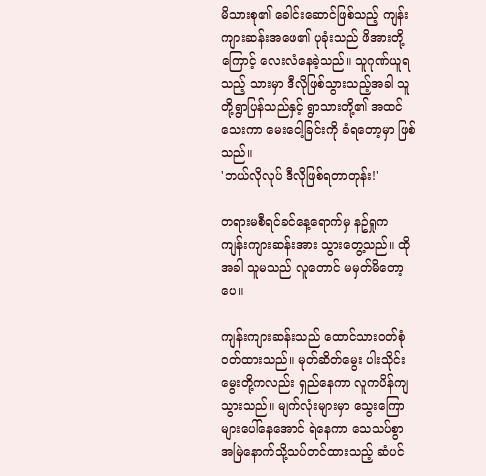မိသားစု၏ ခေါင်းဆောင်ဖြစ်သည့် ကျန်းကျားဆန်းအဖေ၏ ပုခုံးသည် ဖိအားတို့ကြောင့် လေးလံနေခဲ့သည်။ သူဂုဏ်ယူရသည့် သားမှာ ဒီလိုဖြစ်သွားသည့်အခါ သူတို့ရွာပြန်သည်နှင့် ရွာသားတို့၏ အထင်သေးကာ မေးငေါ့ခြင်းကို ခံရတော့မှာ ဖြစ်သည်။
'ဘယ်လိုလုပ် ဒီလိုဖြစ်ရတာတုန်း!'

တရားမစီရင်ခင်နေ့ရောက်မှ နဥ်ရှုက ကျန်းကျားဆန်းအား သွားတွေ့သည်။ ထိုအခါ သူမသည် လူတောင် မမှတ်မိတော့ပေ။

ကျန်းကျားဆန်းသည် ထောင်သားဝတ်စုံ ဝတ်ထားသည်။ မုတ်ဆိတ်မွေး ပါးသိုင်းမွေးတို့ကလည်း ရှည်နေကာ လူကပိန်ကျသွားသည်။ မျက်လုံးများမှာ သွေးကြောများပေါ်နေအောင် ရဲနေကာ သေသပ်စွာ အမြဲနောက်သို့သပ်တင်ထားသည့် ဆံပင်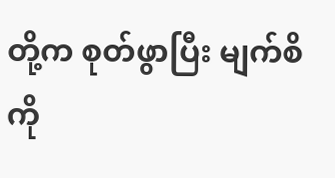တို့က စုတ်ဖွာပြီး မျက်စိကို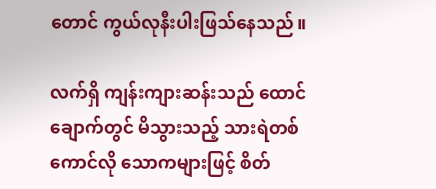တောင် ကွယ်လုနီးပါးဖြသ်နေသည်။

လက်ရှိ ကျန်းကျားဆန်းသည် ထောင်ချောက်တွင် မိသွားသည့် သားရဲတစ်ကောင်လို သောကများဖြင့် စိတ်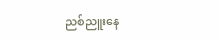ညစ်ညူးနေ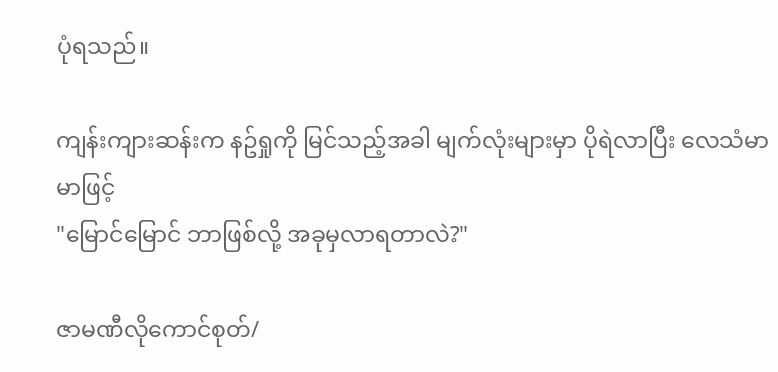ပုံရသည်။

ကျန်းကျားဆန်းက နဥ်ရှုကို မြင်သည့်အခါ မျက်လုံးများမှာ ပိုရဲလာပြီး လေသံမာမာဖြင့်
"မြောင်မြောင် ဘာဖြစ်လို့ အခုမှလာရတာလဲ?"

ဇာမဏီလိုကောင်စုတ်/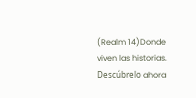(Realm 14)Donde viven las historias. Descúbrelo ahora